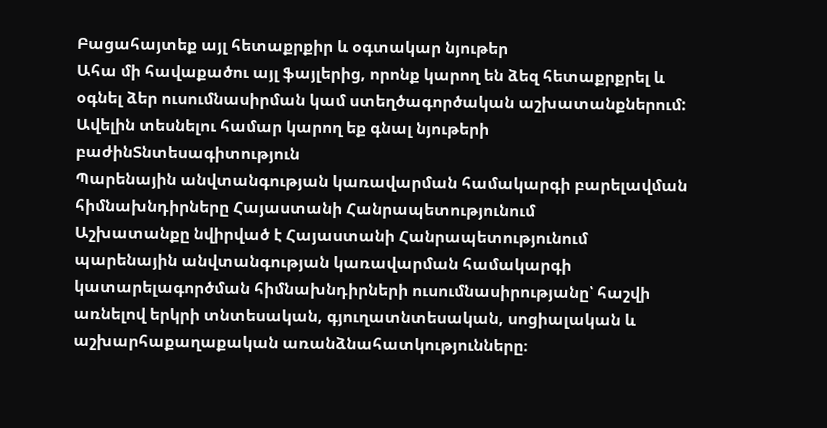Բացահայտեք այլ հետաքրքիր և օգտակար նյութեր
Ահա մի հավաքածու այլ ֆայլերից, որոնք կարող են ձեզ հետաքրքրել և օգնել ձեր ուսումնասիրման կամ ստեղծագործական աշխատանքներում: Ավելին տեսնելու համար կարող եք գնալ նյութերի բաժինՏնտեսագիտություն
Պարենային անվտանգության կառավարման համակարգի բարելավման հիմնախնդիրները Հայաստանի Հանրապետությունում
Աշխատանքը նվիրված է Հայաստանի Հանրապետությունում պարենային անվտանգության կառավարման համակարգի կատարելագործման հիմնախնդիրների ուսումնասիրությանը՝ հաշվի առնելով երկրի տնտեսական, գյուղատնտեսական, սոցիալական և աշխարհաքաղաքական առանձնահատկությունները։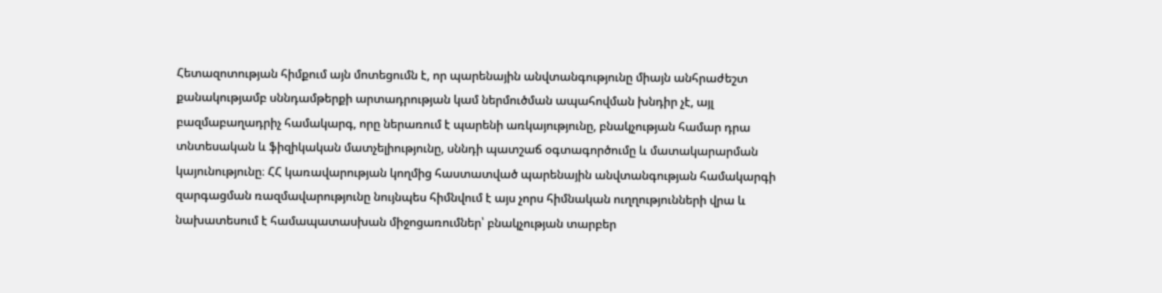Հետազոտության հիմքում այն մոտեցումն է, որ պարենային անվտանգությունը միայն անհրաժեշտ քանակությամբ սննդամթերքի արտադրության կամ ներմուծման ապահովման խնդիր չէ, այլ բազմաբաղադրիչ համակարգ, որը ներառում է պարենի առկայությունը, բնակչության համար դրա տնտեսական և ֆիզիկական մատչելիությունը, սննդի պատշաճ օգտագործումը և մատակարարման կայունությունը։ ՀՀ կառավարության կողմից հաստատված պարենային անվտանգության համակարգի զարգացման ռազմավարությունը նույնպես հիմնվում է այս չորս հիմնական ուղղությունների վրա և նախատեսում է համապատասխան միջոցառումներ՝ բնակչության տարբեր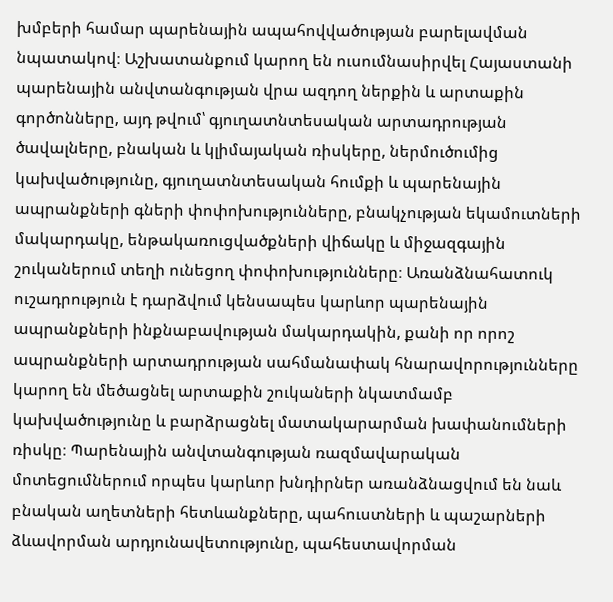խմբերի համար պարենային ապահովվածության բարելավման նպատակով։ Աշխատանքում կարող են ուսումնասիրվել Հայաստանի պարենային անվտանգության վրա ազդող ներքին և արտաքին գործոնները, այդ թվում՝ գյուղատնտեսական արտադրության ծավալները, բնական և կլիմայական ռիսկերը, ներմուծումից կախվածությունը, գյուղատնտեսական հումքի և պարենային ապրանքների գների փոփոխությունները, բնակչության եկամուտների մակարդակը, ենթակառուցվածքների վիճակը և միջազգային շուկաներում տեղի ունեցող փոփոխությունները։ Առանձնահատուկ ուշադրություն է դարձվում կենսապես կարևոր պարենային ապրանքների ինքնաբավության մակարդակին, քանի որ որոշ ապրանքների արտադրության սահմանափակ հնարավորությունները կարող են մեծացնել արտաքին շուկաների նկատմամբ կախվածությունը և բարձրացնել մատակարարման խափանումների ռիսկը։ Պարենային անվտանգության ռազմավարական մոտեցումներում որպես կարևոր խնդիրներ առանձնացվում են նաև բնական աղետների հետևանքները, պահուստների և պաշարների ձևավորման արդյունավետությունը, պահեստավորման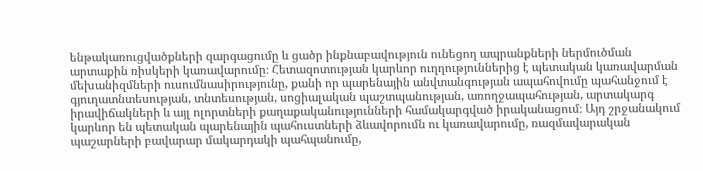ենթակառուցվածքների զարգացումը և ցածր ինքնաբավություն ունեցող ապրանքների ներմուծման արտաքին ռիսկերի կառավարումը։ Հետազոտության կարևոր ուղղություններից է պետական կառավարման մեխանիզմների ուսումնասիրությունը, քանի որ պարենային անվտանգության ապահովումը պահանջում է գյուղատնտեսության, տնտեսության, սոցիալական պաշտպանության, առողջապահության, արտակարգ իրավիճակների և այլ ոլորտների քաղաքականությունների համակարգված իրականացում։ Այդ շրջանակում կարևոր են պետական պարենային պահուստների ձևավորումն ու կառավարումը, ռազմավարական պաշարների բավարար մակարդակի պահպանումը,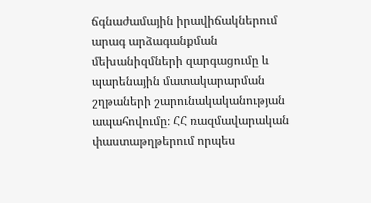ճգնաժամային իրավիճակներում արագ արձագանքման մեխանիզմների զարգացումը և պարենային մատակարարման շղթաների շարունակականության ապահովումը։ ՀՀ ռազմավարական փաստաթղթերում որպես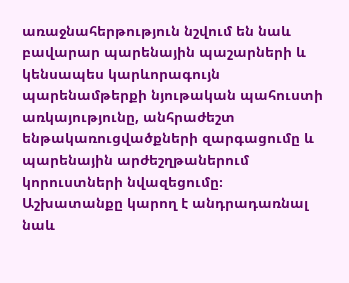առաջնահերթություն նշվում են նաև բավարար պարենային պաշարների և կենսապես կարևորագույն պարենամթերքի նյութական պահուստի առկայությունը, անհրաժեշտ ենթակառուցվածքների զարգացումը և պարենային արժեշղթաներում կորուստների նվազեցումը։ Աշխատանքը կարող է անդրադառնալ նաև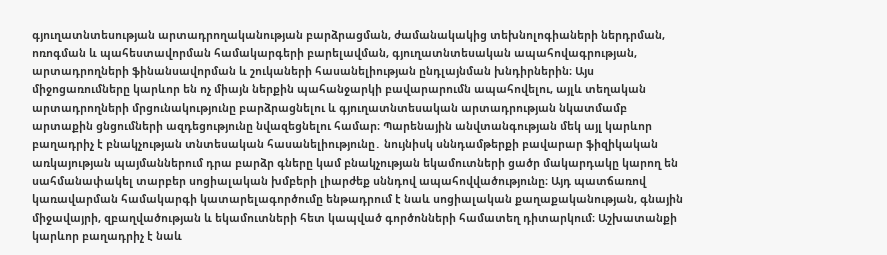գյուղատնտեսության արտադրողականության բարձրացման, ժամանակակից տեխնոլոգիաների ներդրման, ոռոգման և պահեստավորման համակարգերի բարելավման, գյուղատնտեսական ապահովագրության, արտադրողների ֆինանսավորման և շուկաների հասանելիության ընդլայնման խնդիրներին։ Այս միջոցառումները կարևոր են ոչ միայն ներքին պահանջարկի բավարարումն ապահովելու, այլև տեղական արտադրողների մրցունակությունը բարձրացնելու և գյուղատնտեսական արտադրության նկատմամբ արտաքին ցնցումների ազդեցությունը նվազեցնելու համար։ Պարենային անվտանգության մեկ այլ կարևոր բաղադրիչ է բնակչության տնտեսական հասանելիությունը․ նույնիսկ սննդամթերքի բավարար ֆիզիկական առկայության պայմաններում դրա բարձր գները կամ բնակչության եկամուտների ցածր մակարդակը կարող են սահմանափակել տարբեր սոցիալական խմբերի լիարժեք սննդով ապահովվածությունը։ Այդ պատճառով կառավարման համակարգի կատարելագործումը ենթադրում է նաև սոցիալական քաղաքականության, գնային միջավայրի, զբաղվածության և եկամուտների հետ կապված գործոնների համատեղ դիտարկում։ Աշխատանքի կարևոր բաղադրիչ է նաև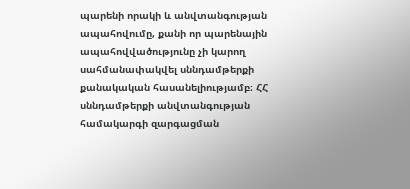պարենի որակի և անվտանգության ապահովումը, քանի որ պարենային ապահովվածությունը չի կարող սահմանափակվել սննդամթերքի քանակական հասանելիությամբ։ ՀՀ սննդամթերքի անվտանգության համակարգի զարգացման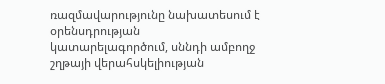ռազմավարությունը նախատեսում է օրենսդրության կատարելագործում, սննդի ամբողջ շղթայի վերահսկելիության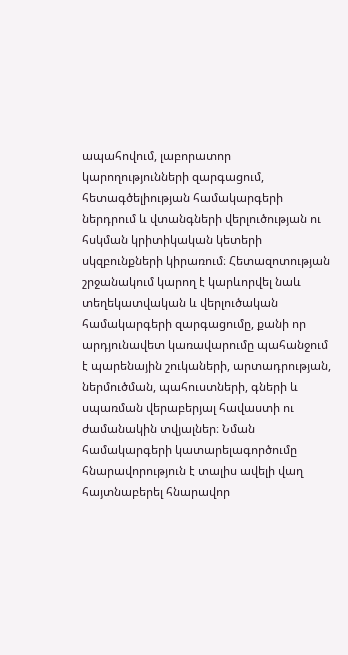ապահովում, լաբորատոր կարողությունների զարգացում, հետագծելիության համակարգերի ներդրում և վտանգների վերլուծության ու հսկման կրիտիկական կետերի սկզբունքների կիրառում։ Հետազոտության շրջանակում կարող է կարևորվել նաև տեղեկատվական և վերլուծական համակարգերի զարգացումը, քանի որ արդյունավետ կառավարումը պահանջում է պարենային շուկաների, արտադրության, ներմուծման, պահուստների, գների և սպառման վերաբերյալ հավաստի ու ժամանակին տվյալներ։ Նման համակարգերի կատարելագործումը հնարավորություն է տալիս ավելի վաղ հայտնաբերել հնարավոր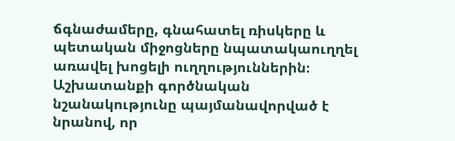ճգնաժամերը, գնահատել ռիսկերը և պետական միջոցները նպատակաուղղել առավել խոցելի ուղղություններին։ Աշխատանքի գործնական նշանակությունը պայմանավորված է նրանով, որ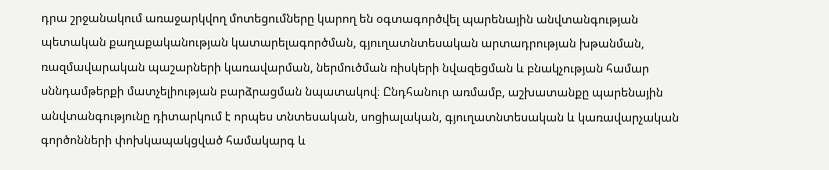դրա շրջանակում առաջարկվող մոտեցումները կարող են օգտագործվել պարենային անվտանգության պետական քաղաքականության կատարելագործման, գյուղատնտեսական արտադրության խթանման, ռազմավարական պաշարների կառավարման, ներմուծման ռիսկերի նվազեցման և բնակչության համար սննդամթերքի մատչելիության բարձրացման նպատակով։ Ընդհանուր առմամբ, աշխատանքը պարենային անվտանգությունը դիտարկում է որպես տնտեսական, սոցիալական, գյուղատնտեսական և կառավարչական գործոնների փոխկապակցված համակարգ և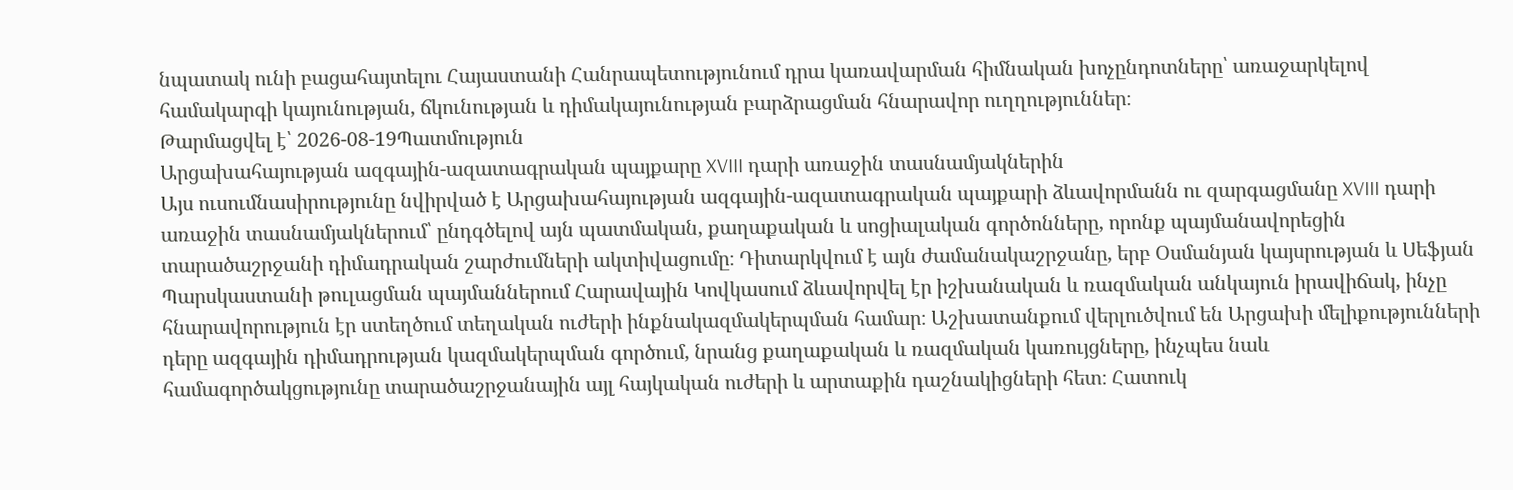նպատակ ունի բացահայտելու Հայաստանի Հանրապետությունում դրա կառավարման հիմնական խոչընդոտները՝ առաջարկելով համակարգի կայունության, ճկունության և դիմակայունության բարձրացման հնարավոր ուղղություններ։
Թարմացվել է՝ 2026-08-19Պատմություն
Արցախահայության ազգային-ազատագրական պայքարը XVIII դարի առաջին տասնամյակներին
Այս ուսումնասիրությունը նվիրված է Արցախահայության ազգային-ազատագրական պայքարի ձևավորմանն ու զարգացմանը XVIII դարի առաջին տասնամյակներում՝ ընդգծելով այն պատմական, քաղաքական և սոցիալական գործոնները, որոնք պայմանավորեցին տարածաշրջանի դիմադրական շարժումների ակտիվացումը։ Դիտարկվում է այն ժամանակաշրջանը, երբ Օսմանյան կայսրության և Սեֆյան Պարսկաստանի թուլացման պայմաններում Հարավային Կովկասում ձևավորվել էր իշխանական և ռազմական անկայուն իրավիճակ, ինչը հնարավորություն էր ստեղծում տեղական ուժերի ինքնակազմակերպման համար։ Աշխատանքում վերլուծվում են Արցախի մելիքությունների դերը ազգային դիմադրության կազմակերպման գործում, նրանց քաղաքական և ռազմական կառույցները, ինչպես նաև համագործակցությունը տարածաշրջանային այլ հայկական ուժերի և արտաքին դաշնակիցների հետ։ Հատուկ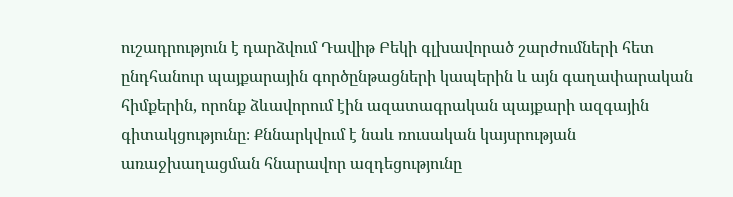ուշադրություն է դարձվում Դավիթ Բեկի գլխավորած շարժումների հետ ընդհանուր պայքարային գործընթացների կապերին և այն գաղափարական հիմքերին, որոնք ձևավորում էին ազատագրական պայքարի ազգային գիտակցությունը։ Քննարկվում է նաև ռուսական կայսրության առաջխաղացման հնարավոր ազդեցությունը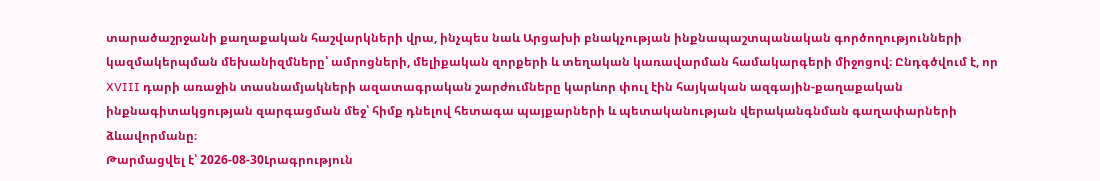տարածաշրջանի քաղաքական հաշվարկների վրա, ինչպես նաև Արցախի բնակչության ինքնապաշտպանական գործողությունների կազմակերպման մեխանիզմները՝ ամրոցների, մելիքական զորքերի և տեղական կառավարման համակարգերի միջոցով։ Ընդգծվում է, որ XVIII դարի առաջին տասնամյակների ազատագրական շարժումները կարևոր փուլ էին հայկական ազգային-քաղաքական ինքնագիտակցության զարգացման մեջ՝ հիմք դնելով հետագա պայքարների և պետականության վերականգնման գաղափարների ձևավորմանը։
Թարմացվել է՝ 2026-08-30Լրագրություն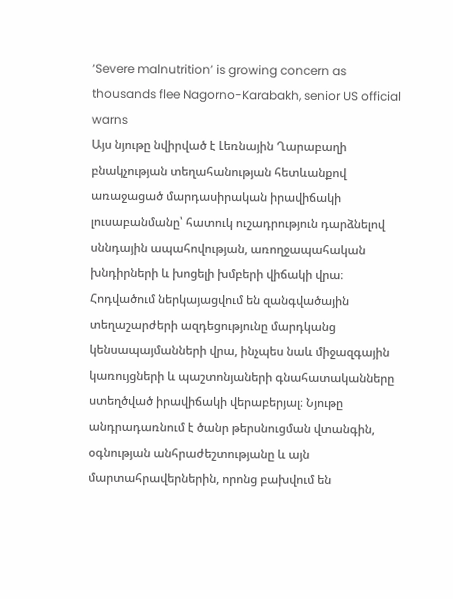‘Severe malnutrition’ is growing concern as thousands flee Nagorno-Karabakh, senior US official warns
Այս նյութը նվիրված է Լեռնային Ղարաբաղի բնակչության տեղահանության հետևանքով առաջացած մարդասիրական իրավիճակի լուսաբանմանը՝ հատուկ ուշադրություն դարձնելով սննդային ապահովության, առողջապահական խնդիրների և խոցելի խմբերի վիճակի վրա։ Հոդվածում ներկայացվում են զանգվածային տեղաշարժերի ազդեցությունը մարդկանց կենսապայմանների վրա, ինչպես նաև միջազգային կառույցների և պաշտոնյաների գնահատականները ստեղծված իրավիճակի վերաբերյալ։ Նյութը անդրադառնում է ծանր թերսնուցման վտանգին, օգնության անհրաժեշտությանը և այն մարտահրավերներին, որոնց բախվում են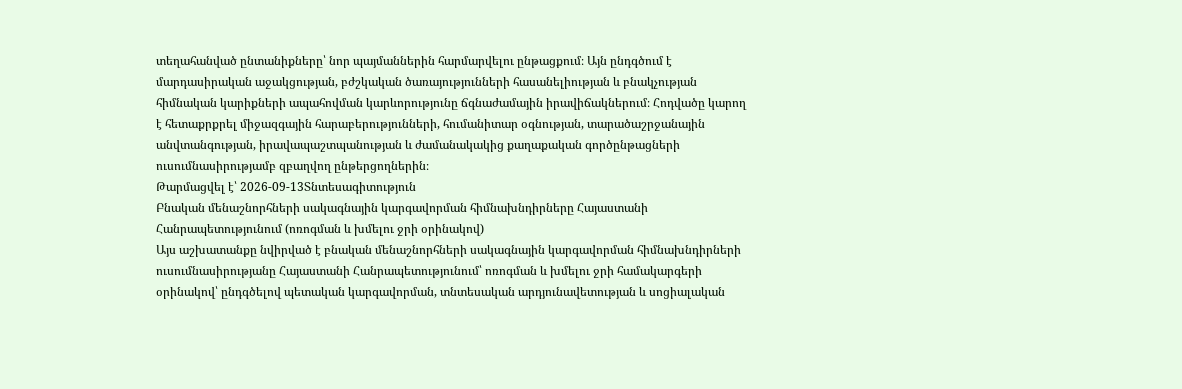տեղահանված ընտանիքները՝ նոր պայմաններին հարմարվելու ընթացքում։ Այն ընդգծում է մարդասիրական աջակցության, բժշկական ծառայությունների հասանելիության և բնակչության հիմնական կարիքների ապահովման կարևորությունը ճգնաժամային իրավիճակներում։ Հոդվածը կարող է հետաքրքրել միջազգային հարաբերությունների, հումանիտար օգնության, տարածաշրջանային անվտանգության, իրավապաշտպանության և ժամանակակից քաղաքական գործընթացների ուսումնասիրությամբ զբաղվող ընթերցողներին։
Թարմացվել է՝ 2026-09-13Տնտեսագիտություն
Բնական մենաշնորհների սակագնային կարգավորման հիմնախնդիրները Հայաստանի Հանրապետությունում (ոռոգման և խմելու ջրի օրինակով)
Այս աշխատանքը նվիրված է բնական մենաշնորհների սակագնային կարգավորման հիմնախնդիրների ուսումնասիրությանը Հայաստանի Հանրապետությունում՝ ոռոգման և խմելու ջրի համակարգերի օրինակով՝ ընդգծելով պետական կարգավորման, տնտեսական արդյունավետության և սոցիալական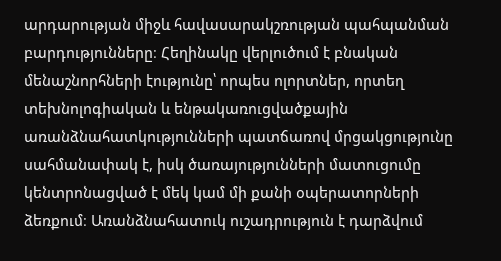արդարության միջև հավասարակշռության պահպանման բարդությունները։ Հեղինակը վերլուծում է բնական մենաշնորհների էությունը՝ որպես ոլորտներ, որտեղ տեխնոլոգիական և ենթակառուցվածքային առանձնահատկությունների պատճառով մրցակցությունը սահմանափակ է, իսկ ծառայությունների մատուցումը կենտրոնացված է մեկ կամ մի քանի օպերատորների ձեռքում։ Առանձնահատուկ ուշադրություն է դարձվում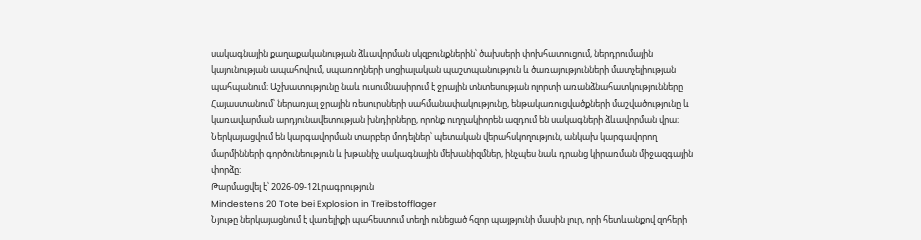սակագնային քաղաքականության ձևավորման սկզբունքներին՝ ծախսերի փոխհատուցում, ներդրումային կայունության ապահովում, սպառողների սոցիալական պաշտպանություն և ծառայությունների մատչելիության պահպանում։ Աշխատությունը նաև ուսումնասիրում է ջրային տնտեսության ոլորտի առանձնահատկությունները Հայաստանում՝ ներառյալ ջրային ռեսուրսների սահմանափակությունը, ենթակառուցվածքների մաշվածությունը և կառավարման արդյունավետության խնդիրները, որոնք ուղղակիորեն ազդում են սակագների ձևավորման վրա։ Ներկայացվում են կարգավորման տարբեր մոդելներ՝ պետական վերահսկողություն, անկախ կարգավորող մարմինների գործունեություն և խթանիչ սակագնային մեխանիզմներ, ինչպես նաև դրանց կիրառման միջազգային փորձը։
Թարմացվել է՝ 2026-09-12Լրագրություն
Mindestens 20 Tote bei Explosion in Treibstofflager
Նյութը ներկայացնում է վառելիքի պահեստում տեղի ունեցած հզոր պայթյունի մասին լուր, որի հետևանքով զոհերի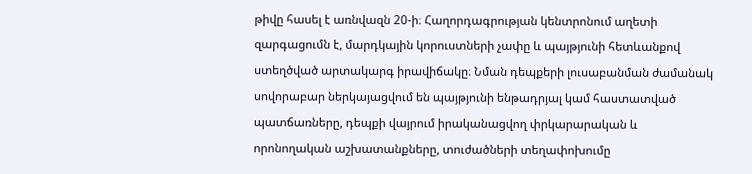թիվը հասել է առնվազն 20-ի։ Հաղորդագրության կենտրոնում աղետի զարգացումն է, մարդկային կորուստների չափը և պայթյունի հետևանքով ստեղծված արտակարգ իրավիճակը։ Նման դեպքերի լուսաբանման ժամանակ սովորաբար ներկայացվում են պայթյունի ենթադրյալ կամ հաստատված պատճառները, դեպքի վայրում իրականացվող փրկարարական և որոնողական աշխատանքները, տուժածների տեղափոխումը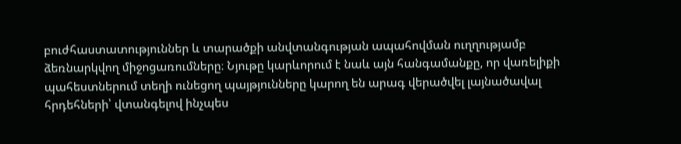բուժհաստատություններ և տարածքի անվտանգության ապահովման ուղղությամբ ձեռնարկվող միջոցառումները։ Նյութը կարևորում է նաև այն հանգամանքը, որ վառելիքի պահեստներում տեղի ունեցող պայթյունները կարող են արագ վերածվել լայնածավալ հրդեհների՝ վտանգելով ինչպես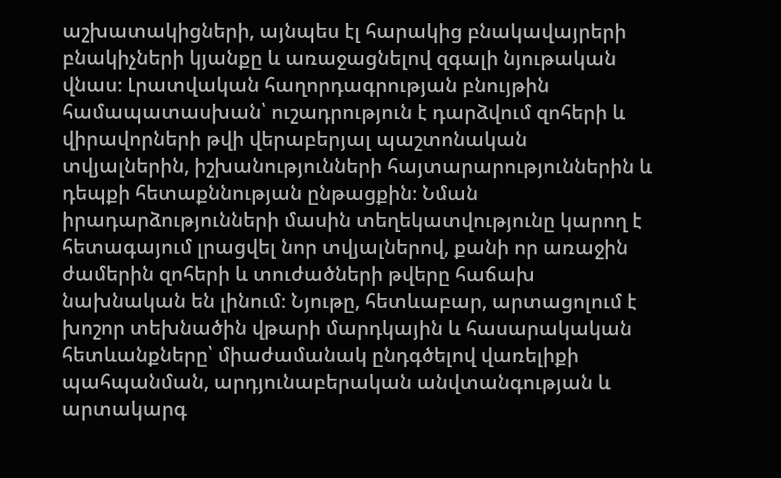աշխատակիցների, այնպես էլ հարակից բնակավայրերի բնակիչների կյանքը և առաջացնելով զգալի նյութական վնաս։ Լրատվական հաղորդագրության բնույթին համապատասխան՝ ուշադրություն է դարձվում զոհերի և վիրավորների թվի վերաբերյալ պաշտոնական տվյալներին, իշխանությունների հայտարարություններին և դեպքի հետաքննության ընթացքին։ Նման իրադարձությունների մասին տեղեկատվությունը կարող է հետագայում լրացվել նոր տվյալներով, քանի որ առաջին ժամերին զոհերի և տուժածների թվերը հաճախ նախնական են լինում։ Նյութը, հետևաբար, արտացոլում է խոշոր տեխնածին վթարի մարդկային և հասարակական հետևանքները՝ միաժամանակ ընդգծելով վառելիքի պահպանման, արդյունաբերական անվտանգության և արտակարգ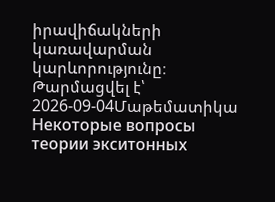իրավիճակների կառավարման կարևորությունը։
Թարմացվել է՝ 2026-09-04Մաթեմատիկա
Некоторые вопросы теории экситонных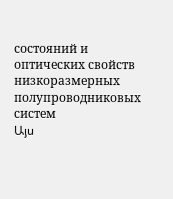состояний и оптических свойств низкоразмерных полупроводниковых систем
Այս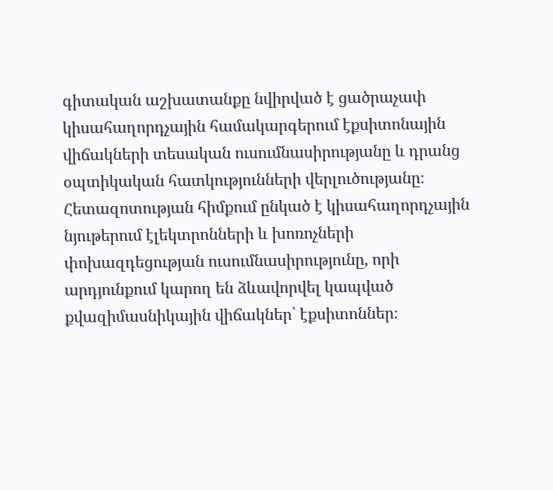գիտական աշխատանքը նվիրված է ցածրաչափ կիսահաղորդչային համակարգերում էքսիտոնային վիճակների տեսական ուսումնասիրությանը և դրանց օպտիկական հատկությունների վերլուծությանը։ Հետազոտության հիմքում ընկած է կիսահաղորդչային նյութերում էլեկտրոնների և խոռոչների փոխազդեցության ուսումնասիրությունը, որի արդյունքում կարող են ձևավորվել կապված քվազիմասնիկային վիճակներ՝ էքսիտոններ։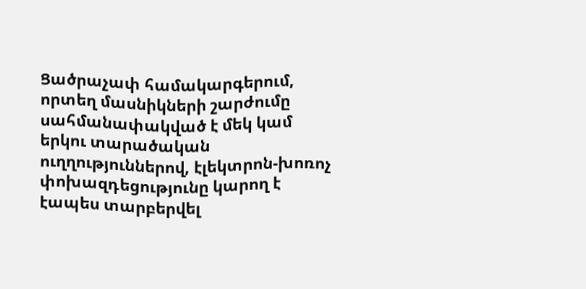Ցածրաչափ համակարգերում, որտեղ մասնիկների շարժումը սահմանափակված է մեկ կամ երկու տարածական ուղղություններով, էլեկտրոն-խոռոչ փոխազդեցությունը կարող է էապես տարբերվել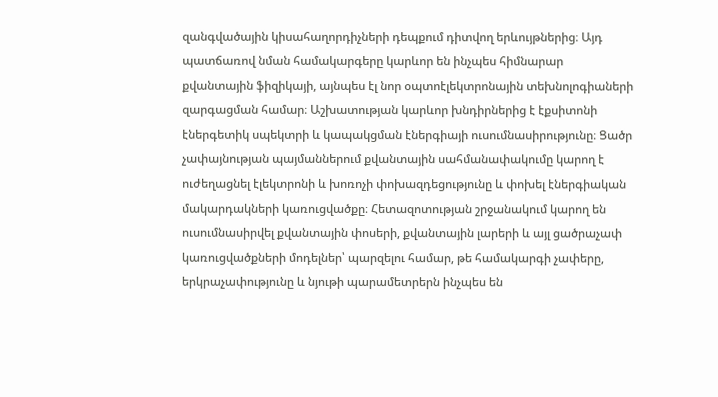զանգվածային կիսահաղորդիչների դեպքում դիտվող երևույթներից։ Այդ պատճառով նման համակարգերը կարևոր են ինչպես հիմնարար քվանտային ֆիզիկայի, այնպես էլ նոր օպտոէլեկտրոնային տեխնոլոգիաների զարգացման համար։ Աշխատության կարևոր խնդիրներից է էքսիտոնի էներգետիկ սպեկտրի և կապակցման էներգիայի ուսումնասիրությունը։ Ցածր չափայնության պայմաններում քվանտային սահմանափակումը կարող է ուժեղացնել էլեկտրոնի և խոռոչի փոխազդեցությունը և փոխել էներգիական մակարդակների կառուցվածքը։ Հետազոտության շրջանակում կարող են ուսումնասիրվել քվանտային փոսերի, քվանտային լարերի և այլ ցածրաչափ կառուցվածքների մոդելներ՝ պարզելու համար, թե համակարգի չափերը, երկրաչափությունը և նյութի պարամետրերն ինչպես են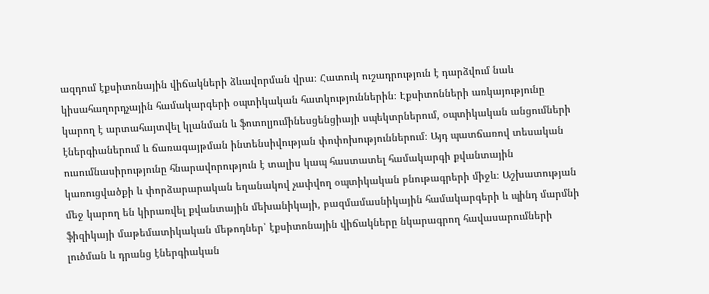ազդում էքսիտոնային վիճակների ձևավորման վրա։ Հատուկ ուշադրություն է դարձվում նաև կիսահաղորդչային համակարգերի օպտիկական հատկություններին։ Էքսիտոնների առկայությունը կարող է արտահայտվել կլանման և ֆոտոլյումինեսցենցիայի սպեկտրներում, օպտիկական անցումների էներգիաներում և ճառագայթման ինտենսիվության փոփոխություններում։ Այդ պատճառով տեսական ուսումնասիրությունը հնարավորություն է տալիս կապ հաստատել համակարգի քվանտային կառուցվածքի և փորձարարական եղանակով չափվող օպտիկական բնութագրերի միջև։ Աշխատության մեջ կարող են կիրառվել քվանտային մեխանիկայի, բազմամասնիկային համակարգերի և պինդ մարմնի ֆիզիկայի մաթեմատիկական մեթոդներ՝ էքսիտոնային վիճակները նկարագրող հավասարումների լուծման և դրանց էներգիական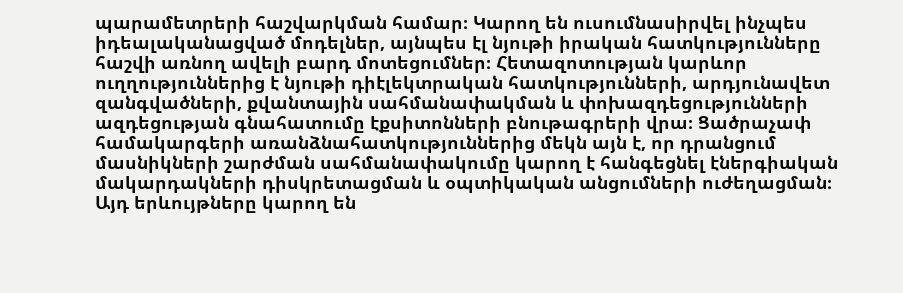պարամետրերի հաշվարկման համար։ Կարող են ուսումնասիրվել ինչպես իդեալականացված մոդելներ, այնպես էլ նյութի իրական հատկությունները հաշվի առնող ավելի բարդ մոտեցումներ։ Հետազոտության կարևոր ուղղություններից է նյութի դիէլեկտրական հատկությունների, արդյունավետ զանգվածների, քվանտային սահմանափակման և փոխազդեցությունների ազդեցության գնահատումը էքսիտոնների բնութագրերի վրա։ Ցածրաչափ համակարգերի առանձնահատկություններից մեկն այն է, որ դրանցում մասնիկների շարժման սահմանափակումը կարող է հանգեցնել էներգիական մակարդակների դիսկրետացման և օպտիկական անցումների ուժեղացման։ Այդ երևույթները կարող են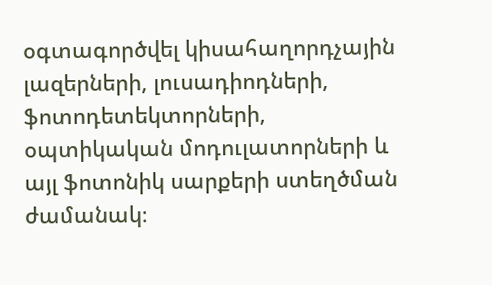օգտագործվել կիսահաղորդչային լազերների, լուսադիոդների, ֆոտոդետեկտորների, օպտիկական մոդուլատորների և այլ ֆոտոնիկ սարքերի ստեղծման ժամանակ։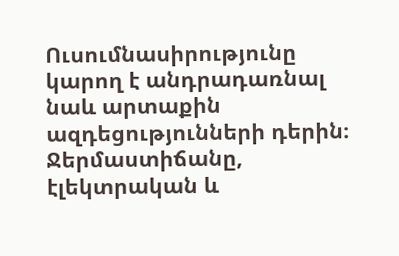Ուսումնասիրությունը կարող է անդրադառնալ նաև արտաքին ազդեցությունների դերին։ Ջերմաստիճանը, էլեկտրական և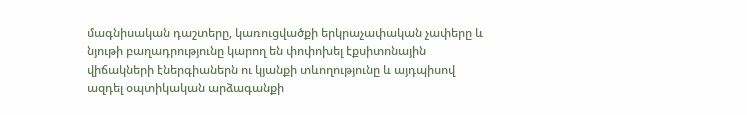մագնիսական դաշտերը, կառուցվածքի երկրաչափական չափերը և նյութի բաղադրությունը կարող են փոփոխել էքսիտոնային վիճակների էներգիաներն ու կյանքի տևողությունը և այդպիսով ազդել օպտիկական արձագանքի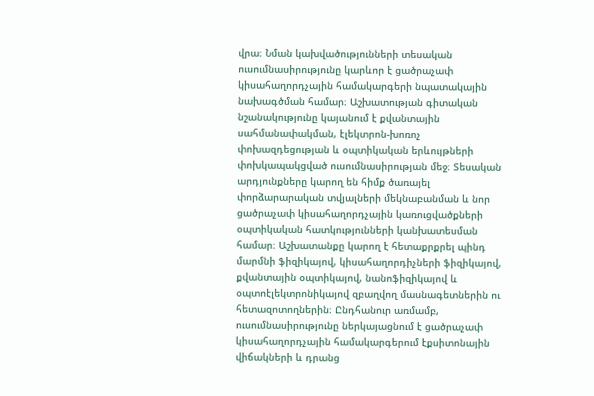վրա։ Նման կախվածությունների տեսական ուսումնասիրությունը կարևոր է ցածրաչափ կիսահաղորդչային համակարգերի նպատակային նախագծման համար։ Աշխատության գիտական նշանակությունը կայանում է քվանտային սահմանափակման, էլեկտրոն-խոռոչ փոխազդեցության և օպտիկական երևույթների փոխկապակցված ուսումնասիրության մեջ։ Տեսական արդյունքները կարող են հիմք ծառայել փորձարարական տվյալների մեկնաբանման և նոր ցածրաչափ կիսահաղորդչային կառուցվածքների օպտիկական հատկությունների կանխատեսման համար։ Աշխատանքը կարող է հետաքրքրել պինդ մարմնի ֆիզիկայով, կիսահաղորդիչների ֆիզիկայով, քվանտային օպտիկայով, նանոֆիզիկայով և օպտոէլեկտրոնիկայով զբաղվող մասնագետներին ու հետազոտողներին։ Ընդհանուր առմամբ, ուսումնասիրությունը ներկայացնում է ցածրաչափ կիսահաղորդչային համակարգերում էքսիտոնային վիճակների և դրանց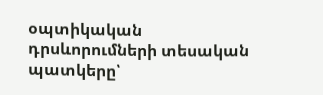օպտիկական դրսևորումների տեսական պատկերը՝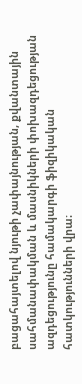բացահայտելով նյութի չափայնության, քվանտային սահմանափակման և մասնիկների փոխազդեցության ազդեցությունը համակարգի ֆիզիկական հատկությունների վրա։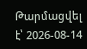Թարմացվել է՝ 2026-08-14